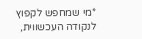*מי שמחפש לקפוץ לנקודה העכשווית,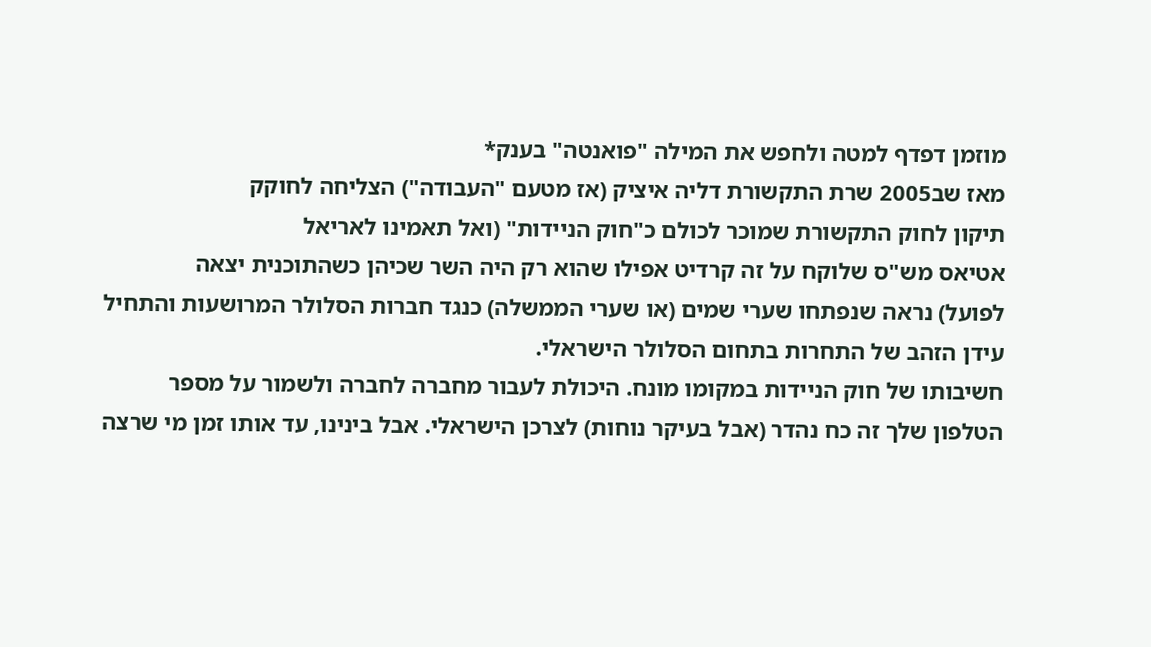מוזמן דפדף למטה ולחפש את המילה "פואנטה" בענק*
מאז שב2005 שרת התקשורת דליה איציק (אז מטעם "העבודה") הצליחה לחוקק
תיקון לחוק התקשורת שמוכר לכולם כ"חוק הניידות" (ואל תאמינו לאריאל
אטיאס מש"ס שלוקח על זה קרדיט אפילו שהוא רק היה השר שכיהן כשהתוכנית יצאה
לפועל) נראה שנפתחו שערי שמים (או שערי הממשלה) כנגד חברות הסלולר המרושעות והתחיל
עידן הזהב של התחרות בתחום הסלולר הישראלי.
חשיבותו של חוק הניידות במקומו מונח. היכולת לעבור מחברה לחברה ולשמור על מספר
הטלפון שלך זה כח נהדר (אבל בעיקר נוחות) לצרכן הישראלי. אבל בינינו, עד אותו זמן מי שרצה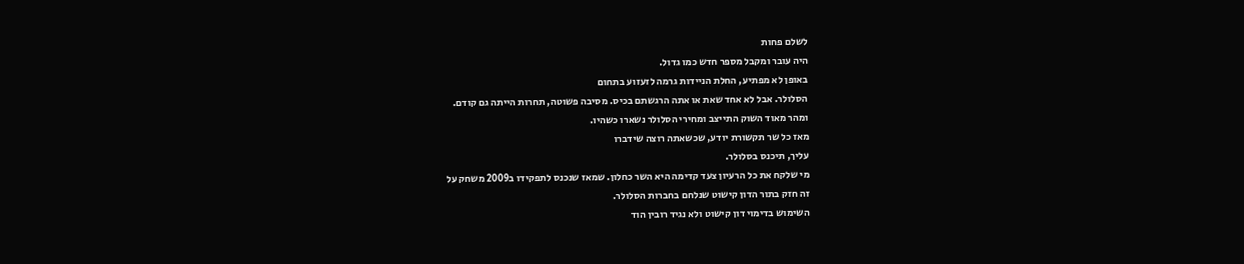לשלם פחות
היה עובר ומקבל מספר חדש כמו גדול.
באופן לא מפתיע, החלת הניידות גרמה לזעזוע בתחום
הסלולר. אבל לא אחד שאת או אתה הרגשתם בכיס. מסיבה פשוטה, תחרות הייתה גם קודם.
ומהר מאוד השוק התייצב ומחירי הסלולר נשארו כשהיו.
מאז כל שר תקשורת יודע, שכשאתה רוצה שידברו
עליך, תיכנס בסלולר.
מי שלקח את כל הרעיון צעד קדימה היא השר כחלון. שמאז שנכנס לתפקידו ב2009 משחק על
זה חזק בתור הדון קישוט שנלחם בחברות הסלולר.
השימוש בדימוי דון קישוט ולא נגיד רובין הוד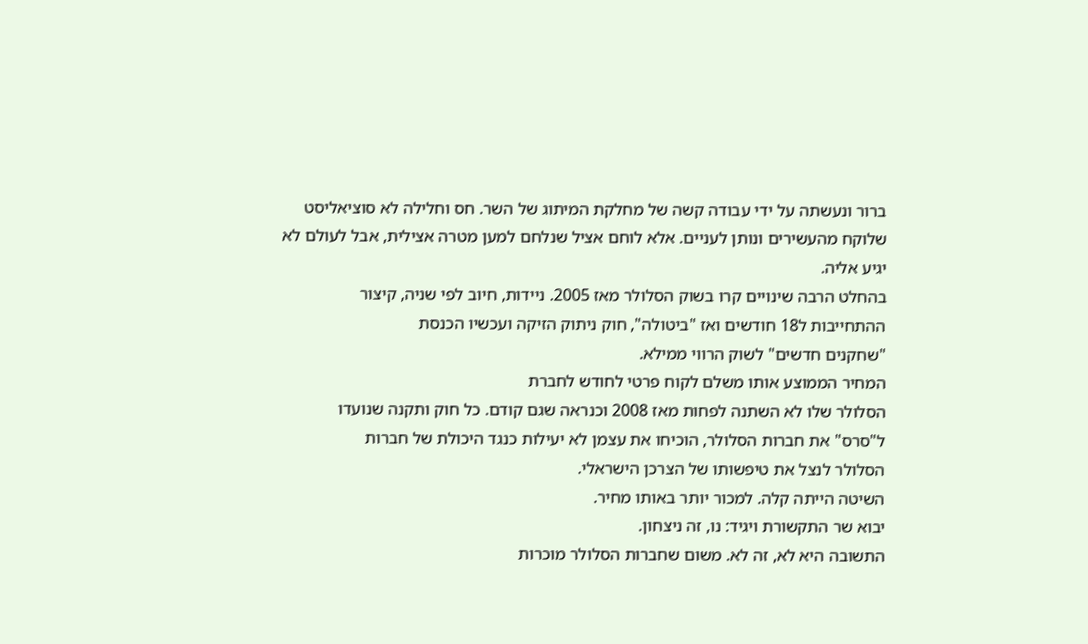ברור ונעשתה על ידי עבודה קשה של מחלקת המיתוג של השר. חס וחלילה לא סוציאליסט
שלוקח מהעשירים ונותן לעניים. אלא לוחם אציל שנלחם למען מטרה אצילית, אבל לעולם לא
יגיע אליה.
בהחלט הרבה שינויים קרו בשוק הסלולר מאז 2005. ניידות, חיוב לפי שניה, קיצור
ההתחייבות ל18 חודשים ואז "ביטולה", חוק ניתוק הזיקה ועכשיו הכנסת
"שחקנים חדשים" לשוק הרווי ממילא.
המחיר הממוצע אותו משלם לקוח פרטי לחודש לחברת
הסלולר שלו לא השתנה לפחות מאז 2008 וכנראה שגם קודם. כל חוק ותקנה שנועדו
ל"סרס" את חברות הסלולר, הוכיחו את עצמן לא יעילות כנגד היכולת של חברות
הסלולר לנצל את טיפשותו של הצרכן הישראלי.
השיטה הייתה קלה. למכור יותר באותו מחיר.
יבוא שר התקשורת ויגיד: נו, זה ניצחון.
התשובה היא לא, זה לא. משום שחברות הסלולר מוכרות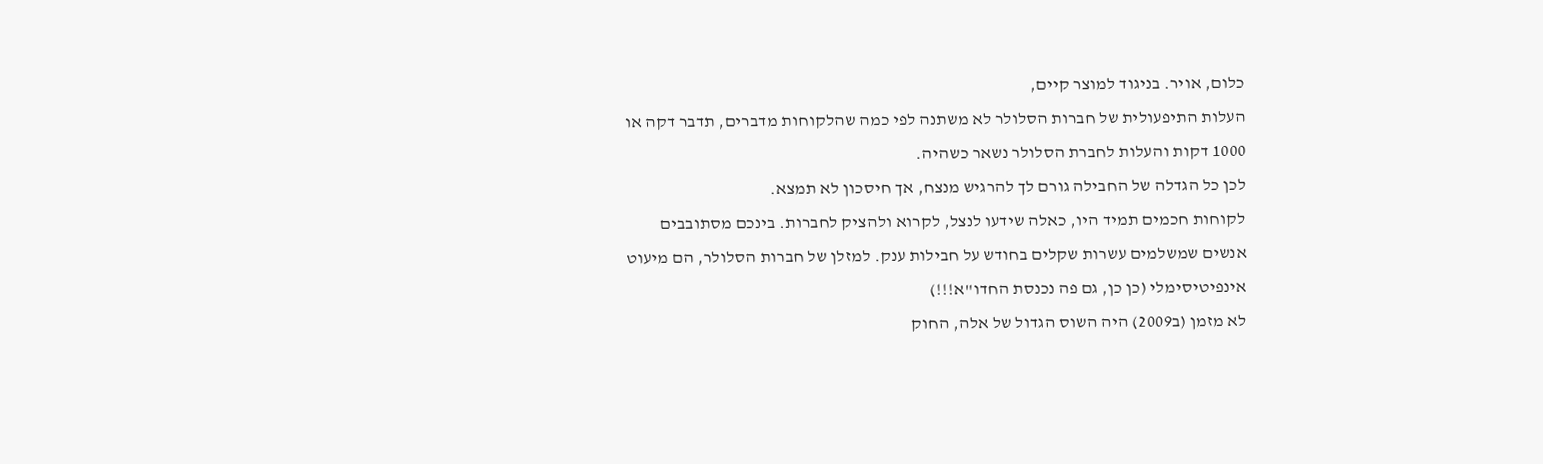כלום, אויר. בניגוד למוצר קיים,
העלות התיפעולית של חברות הסלולר לא משתנה לפי כמה שהלקוחות מדברים, תדבר דקה או
1000 דקות והעלות לחברת הסלולר נשאר כשהיה.
לכן כל הגדלה של החבילה גורם לך להרגיש מנצח, אך חיסכון לא תמצא.
לקוחות חכמים תמיד היו, כאלה שידעו לנצל, לקרוא ולהציק לחברות. בינכם מסתובבים
אנשים שמשלמים עשרות שקלים בחודש על חבילות ענק. למזלן של חברות הסלולר, הם מיעוט
אינפיטיסימלי (כן כן, גם פה נכנסת החדו"א!!!)
לא מזמן (ב2009) היה השוס הגדול של אלה, החוק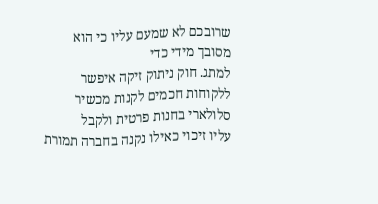שרובכם לא שמעם עליו כי הוא מסובך מידי כדי
למתג. חוק ניתוק זיקה איפשר ללקוחות חכמים לקנות מכשיר סלולארי בחנות פרטית ולקבל
עליו זיכוי כאילו נקנה בחברה תמורת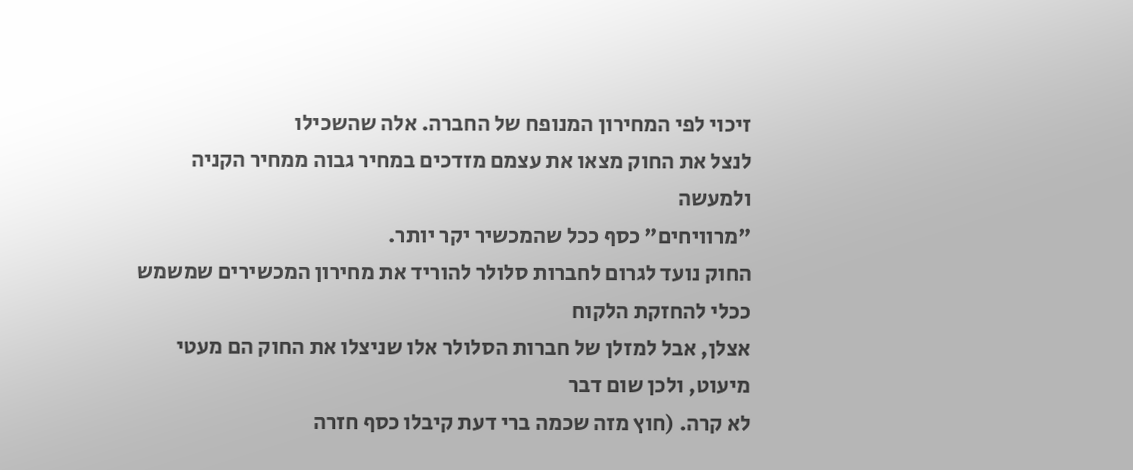זיכוי לפי המחירון המנופח של החברה. אלה שהשכילו
לנצל את החוק מצאו את עצמם מזדכים במחיר גבוה ממחיר הקניה ולמעשה
"מרוויחים" כסף ככל שהמכשיר יקר יותר.
החוק נועד לגרום לחברות סלולר להוריד את מחירון המכשירים שמשמש ככלי להחזקת הלקוח
אצלן, אבל למזלן של חברות הסלולר אלו שניצלו את החוק הם מעטי מיעוט, ולכן שום דבר
לא קרה. (חוץ מזה שכמה ברי דעת קיבלו כסף חזרה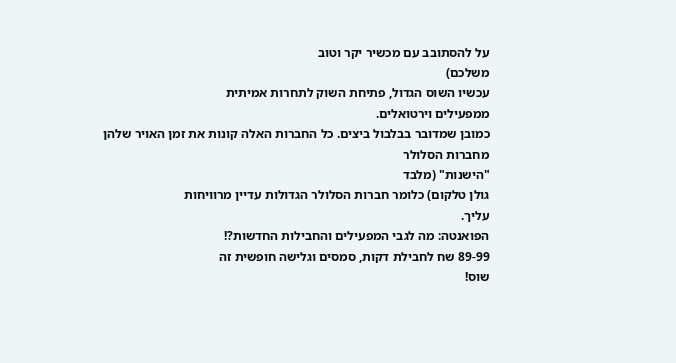על להסתובב עם מכשיר יקר וטוב
משלכם)
עכשיו השוס הגדול, פתיחת השוק לתחרות אמיתית
ממפעילים וירטואלים.
כמובן שמדובר בבלבול ביצים. כל החברות האלה קונות את זמן האויר שלהן מחברות הסלולר
"הישנות" (מלבד
גולן טלקום) כלומר חברות הסלולר הגדולות עדיין מרוויחות
עליך.
הפואנטה: מה לגבי המפעילים והחבילות החדשות?!
89-99 שח לחבילת דקות, סמסים וגלישה חופשית זה
שוס!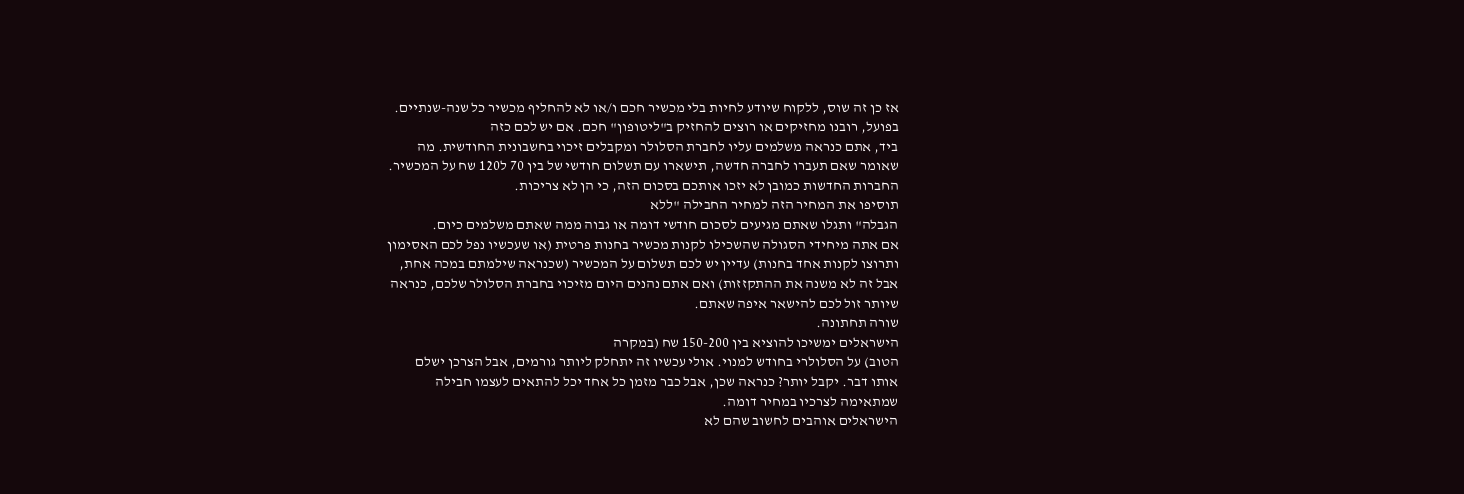אז כן זה שוס, ללקוח שיודע לחיות בלי מכשיר חכם ו/או לא להחליף מכשיר כל שנה-שנתיים.
בפועל, רובנו מחזיקים או רוצים להחזיק ב"ליטופון" חכם. אם יש לכם כזה
ביד, אתם כנראה משלמים עליו לחברת הסלולר ומקבלים זיכוי בחשבונית החודשית. מה
שאומר שאם תעברו לחברה חדשה, תישארו עם תשלום חודשי של בין 70 ל120 שח על המכשיר.
החברות החדשות כמובן לא יזכו אותכם בסכום הזה, כי הן לא צריכות.
תוסיפו את המחיר הזה למחיר החבילה "ללא
הגבלה" ותגלו שאתם מגיעים לסכום חודשי דומה או גבוה ממה שאתם משלמים כיום.
אם אתה מיחידי הסגולה שהשכילו לקנות מכשיר בחנות פרטית (או שעכשיו נפל לכם האסימון
ותרוצו לקנות אחד בחנות) עדיין יש לכם תשלום על המכשיר (שכנראה שילמתם במכה אחת,
אבל זה לא משנה את ההתקזזות) ואם אתם נהנים היום מזיכוי בחברת הסלולר שלכם, כנראה
שיותר זול לכם להישאר איפה שאתם.
שורה תחתונה.
הישראלים ימשיכו להוציא בין 150-200 שח (במקרה
הטוב) על הסלולרי בחודש למנוי. אולי עכשיו זה יתחלק ליותר גורמים, אבל הצרכן ישלם
אותו דבר. יקבל יותר? כנראה שכן, אבל כבר מזמן כל אחד יכל להתאים לעצמו חבילה
שמתאימה לצרכיו במחיר דומה.
הישראלים אוהבים לחשוב שהם לא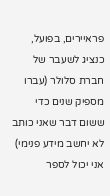פראיירים, בפועל, כנציג לשעבר של חברת סלולר (עברו
מספיק שנים כדי ששום דבר שאני כותב לא יחשב מידע פנימי) אני יכול לספר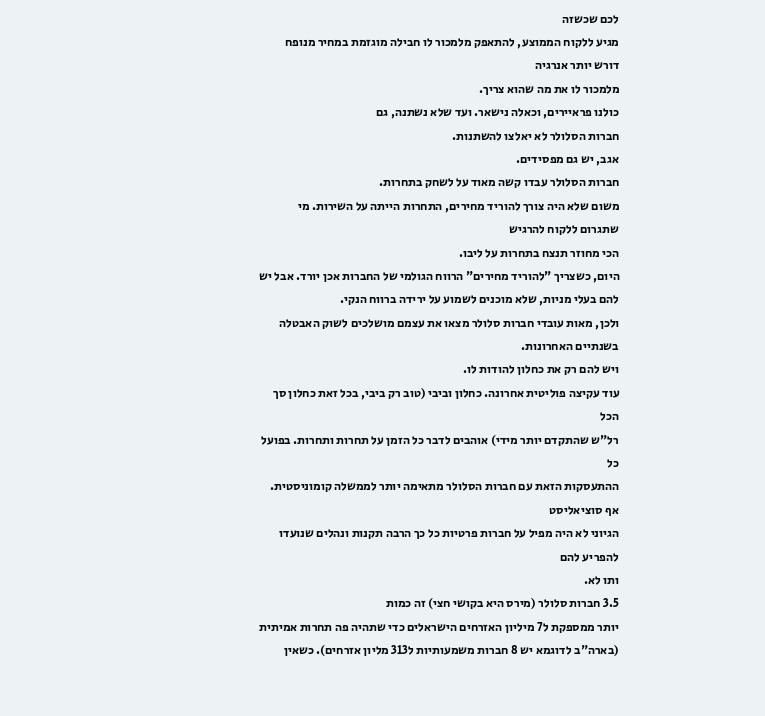לכם שכשזה
מגיע ללקוח הממוצע, להתאפק מלמכור לו חבילה מוגזמת במחיר מנופח דורש יותר אנרגיה
מלמכור לו את מה שהוא צריך.
כולנו פראיירים, וכאלה נישאר. ועד שלא נשתנה, גם
חברות הסלולר לא יאלצו להשתנות.
אגב, יש גם מפסידים.
חברות הסלולר עבדו קשה מאוד על לשחק בתחרות.
משום שלא היה צורך להוריד מחירים, התחרות הייתה על השירות. מי שתגרום ללקוח להרגיש
הכי מחוזר תנצח בתחרות על ליבו.
היום, כשצריך "להוריד מחירים" הרווח הגולמי של החברות אכן יורד. אבל יש
להם בעלי מניות, שלא מוכנים לשמוע על ירידה ברווח הנקי.
ולכן, מאות עובדי חברות סלולר מצאו את עצמם מושלכים לשוק האבטלה בשנתיים האחרונות.
ויש להם רק את כחלון להודות לו.
עוד עקיצה פוליטית אחרונה. כחלון וביבי (טוב רק ביבי, בכל זאת כחלון סך הכל
רל"ש שהתקדם יותר מידי) אוהבים לדבר כל הזמן על תחרות ותחרות. בפועל כל
ההתעסקות הזאת עם חברות הסלולר מתאימה יותר לממשלה קומוניסטית. אף סוציאליסט
הגיוני לא היה מפיל על חברות פרטיות כל כך הרבה תקנות ונהלים שנועדו להפריע להם
ותו לא.
3.5 חברות סלולר (מירס היא בקושי חצי) זה כמות
יותר ממספקת ל7 מיליון האזרחים הישראלים כדי שתהיה פה תחרות אמיתית (בארה"ב לדוגמא יש 8 חברות משמעותיות ל313 מליון אזרחים). כשאין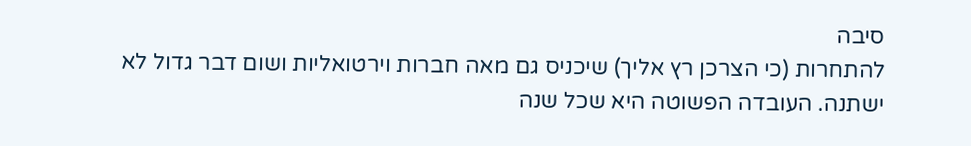סיבה
להתחרות (כי הצרכן רץ אליך) שיכניס גם מאה חברות וירטואליות ושום דבר גדול לא
ישתנה. העובדה הפשוטה היא שכל שנה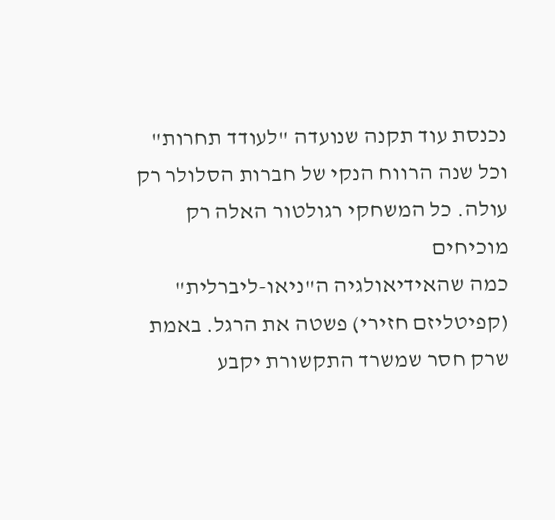נכנסת עוד תקנה שנועדה "לעודד תחרות"
וכל שנה הרווח הנקי של חברות הסלולר רק עולה. כל המשחקי רגולטור האלה רק מוכיחים
כמה שהאידיאולגיה ה"ניאו-ליברלית" (קפיטליזם חזירי) פשטה את הרגל. באמת
שרק חסר שמשרד התקשורת יקבע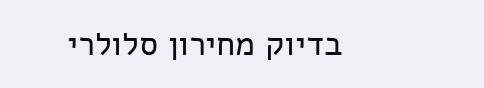בדיוק מחירון סלולרי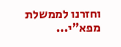וחזרנו לממשלת מפא"י...